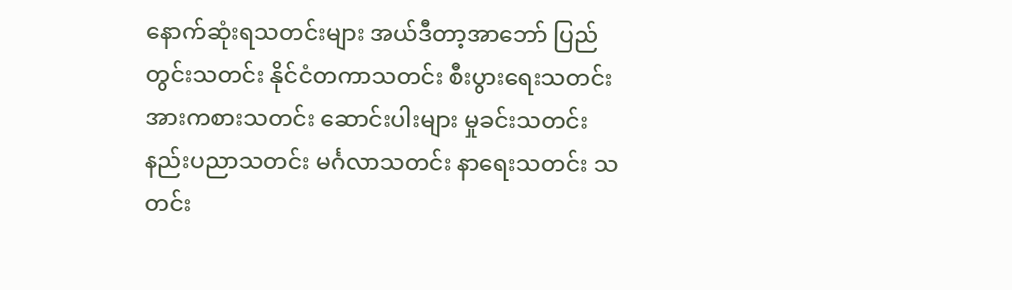နောက်ဆုံးရသတင်းများ အယ်ဒီတာ့အာဘော် ပြည်တွင်းသတင်း နိုင်ငံတကာသတင်း စီးပွားရေးသတင်း အားကစားသတင်း ဆောင်းပါးများ မှုခင်းသတင်း နည်းပညာသတင်း မင်္ဂလာသတင်း နာရေးသတင်း သတင်း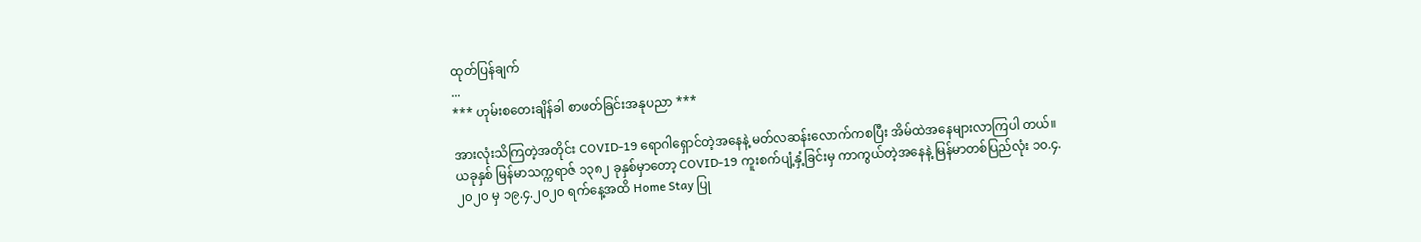ထုတ်ပြန်ချက်
...
*** ဟုမ်းစတေးချိန်ခါ စာဖတ်ခြင်းအနုပညာ ***

အားလုံးသိကြတဲ့အတိုင်း COVID-19 ရောဂါရှောင်တဲ့အနေနဲ့ မတ်လဆန်းလောက်ကစပြီး အိမ်ထဲအနေများလာကြပါ တယ်။ ယခုနှစ် မြန်မာသက္ကရာဇ် ၁၃၈၂ ခုနှစ်မှာတော့ COVID-19 ကူးစက်ပျံ့နှံ့ခြင်းမှ ကာကွယ်တဲ့အနေနဲ့ မြန်မာတစ်ပြည်လုံး ၁၀.၄.၂၀၂၀ မှ ၁၉.၄.၂၀၂၀ ရက်နေ့အထိ Home Stay ပြု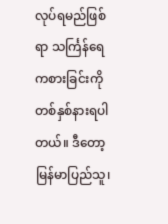လုပ်ရမည်ဖြစ်ရာ သင်္ကြန်ရေကစားခြင်းကို တစ်နှစ်နားရပါတယ်။ ဒီတော့ မြန်မာပြည်သူ၊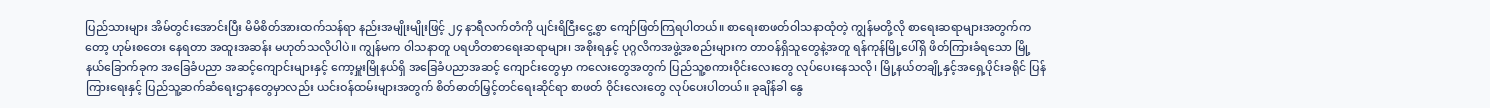ပြည်သားများ အိမ်တွင်းအောင်းပြီး မိမိစိတ်အားထက်သန်ရာ နည်းအမျိုးမျိုးဖြင့် ၂၄ နာရီလက်တံကို ပျင်းရိငြီးငွေ့စွာ ကျော်ဖြတ်ကြရပါတယ်။ စာရေးစာဖတ်ဝါသနာထုံတဲ့ ကျွန်မတို့လို စာရေးဆရာများအတွက်ကတော့ ဟုမ်းစတေး နေရတာ အထူးအဆန်း မဟုတ်သလိုပါပဲ။ ကျွန်မက ဝါသနာတူ ပရဟိတစာရေးဆရာများ၊ အစိုးရနှင့် ပုဂ္ဂလိကအဖွဲ့အစည်းများက တာဝန်ရှိသူတွေနဲ့အတူ ရန်ကုန်မြို့ပေါ်ရှိ ဖိတ်ကြားခံရသော မြို့နယ်ခြောက်ခုက အခြေခံပညာ အဆင့်ကျောင်းများနှင့် ကော့မှူးမြိုနယ်ရှိ အခြေခံပညာအဆင့် ကျောင်းတွေမှာ ကလေးတွေအတွက် ပြည်သူ့စကားဝိုင်းလေးတွေ လုပ်ပေးနေသလို၊ မြို့နယ်တချို့နှင့်အရှေ့ပိုင်းခရိုင် ပြန်ကြားရေးနှင့် ပြည်သူ့ဆက်ဆံရေးဌာနတွေမှာလည်း ယင်းဝန်ထမ်းများအတွက် စိတ်ဓာတ်မြှင့်တင်ရေးဆိုင်ရာ စာဖတ် ဝိုင်းလေးတွေ လုပ်ပေးပါတယ်။ ခုချိန်ခါ နွေ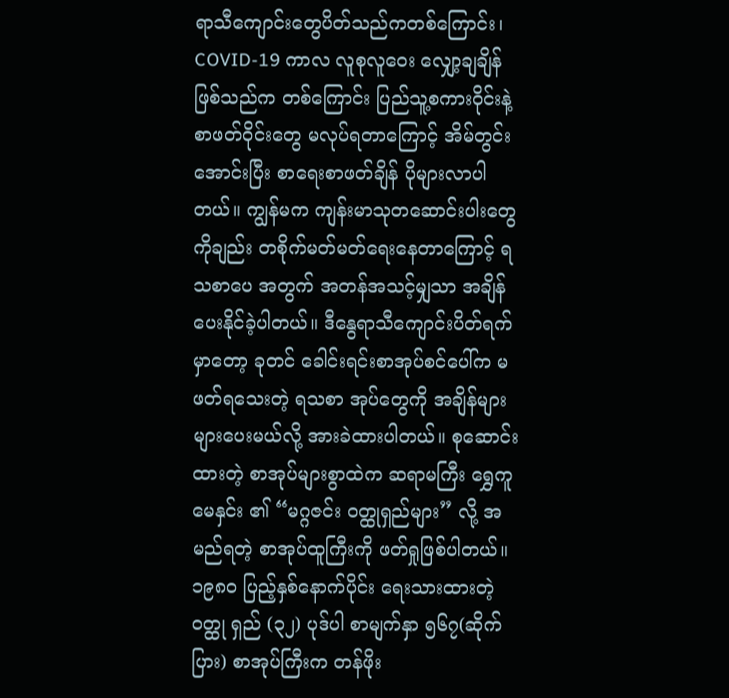ရာသီကျောင်းတွေပိတ်သည်ကတစ်ကြောင်း၊ COVID-19 ကာလ လူစုလူဝေး လျှော့ချချိန်ဖြစ်သည်က တစ်ကြောင်း ပြည်သူ့စကားဝိုင်းနဲ့ စာဖတ်ဝိုင်းတွေ မလုပ်ရတာကြောင့် အိမ်တွင်းအောင်းပြီး စာရေးစာဖတ်ချိန် ပိုများလာပါတယ်။ ကျွန်မက ကျန်းမာသုတဆောင်းပါးတွေကိုချည်း တစိုက်မတ်မတ်ရေးနေတာကြောင့် ရသစာပေ အတွက် အတန်အသင့်မျှသာ အချိန်ပေးနိုင်ခဲ့ပါတယ်။ ဒီနွေရာသီကျောင်းပိတ်ရက်မှာတော့ ခုတင် ခေါင်းရင်းစာအုပ်စင်ပေါ်က မဖတ်ရသေးတဲ့ ရသစာ အုပ်တွေကို အချိန်များများပေးမယ်လို့ အားခဲထားပါတယ်။ စုဆောင်းထားတဲ့ စာအုပ်များစွာထဲက ဆရာမကြီး ရွှေကူမေနှင်း ၏ “မဂ္ဂဇင်း ၀တ္ထုရှည်များ” လို့ အမည်ရတဲ့ စာအုပ်ထူကြီးကို ဖတ်ရှုဖြစ်ပါတယ်။ ၁၉၈၀ ပြည့်နှစ်နောက်ပိုင်း ရေးသားထားတဲ့ ၀တ္ထု ရှည် (၃၂) ပုဒ်ပါ စာမျက်နှာ ၅၆၇(ဆိုက်ပြား) စာအုပ်ကြီးက တန်ဖိုး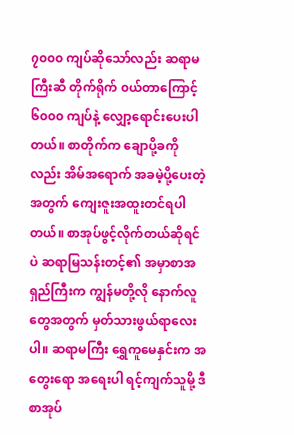၇၀၀၀ ကျပ်ဆိုသော်လည်း ဆရာမကြီးဆီ တိုက်ရိုက် ၀ယ်တာကြောင့် ၆၀၀၀ ကျပ်နဲ့ လျှော့ရောင်းပေးပါတယ်။ စာတိုက်က ချောပို့ခကိုလည်း အိမ်အရောက် အခမဲ့ပို့ပေးတဲ့အတွက် ကျေးဇူးအထူးတင်ရပါတယ်။ စာအုပ်ဖွင့်လိုက်တယ်ဆိုရင်ပဲ ဆရာမြသန်းတင့်၏ အမှာစာအရှည်ကြီးက ကျွန်မတို့လို နောက်လူတွေအတွက် မှတ်သားဖွယ်ရာလေးပါ။ ဆရာမကြီး ရွှေကူမေနှင်းက အတွေးရော အရေးပါ ရင့်ကျက်သူမို့ ဒီစာအုပ်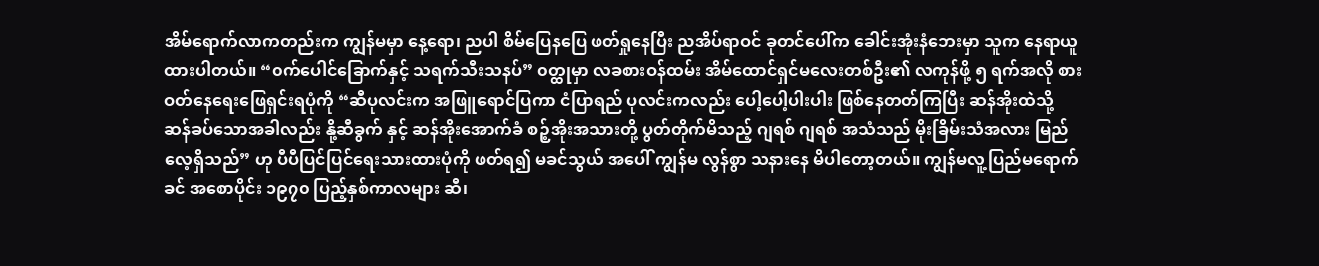အိမ်ရောက်လာကတည်းက ကျွန်မမှာ နေ့ရော၊ ညပါ စိမ်ပြေနပြေ ဖတ်ရှုနေပြီး ညအိပ်ရာဝင် ခုတင်ပေါ်က ခေါင်းအုံးနံဘေးမှာ သူက နေရာယူထားပါတယ်။ “၀က်ပေါင်ခြောက်နှင့် သရက်သီးသနပ်” ၀တ္ထုမှာ လခစားဝန်ထမ်း အိမ်ထောင်ရှင်မလေးတစ်ဦး၏ လကုန်ဖို့ ၅ ရက်အလို စားဝတ်နေရေးဖြေရှင်းရပုံကို “ဆီပုလင်းက အဖြူရောင်ပြကာ ငံပြာရည် ပုလင်းကလည်း ပေါ့ပေါ့ပါးပါး ဖြစ်နေတတ်ကြပြီး ဆန်အိုးထဲသို့ ဆန်ခပ်သောအခါလည်း နို့ဆီခွက် နှင့် ဆန်အိုးအောက်ခံ စဉ့်အိုးအသားတို့ ပွတ်တိုက်မိသည့် ဂျရစ် ဂျရစ် အသံသည် မိုးခြိမ်းသံအလား မြည်လေ့ရှိသည်” ဟု ပီပီပြင်ပြင်ရေးသားထားပုံကို ဖတ်ရ၍ မခင်သွယ် အပေါ် ကျွန်မ လွန်စွာ သနားနေ မိပါတော့တယ်။ ကျွန်မလူ့ပြည်မရောက်ခင် အစောပိုင်း ၁၉၇၀ ပြည့်နှစ်ကာလများ ဆီ၊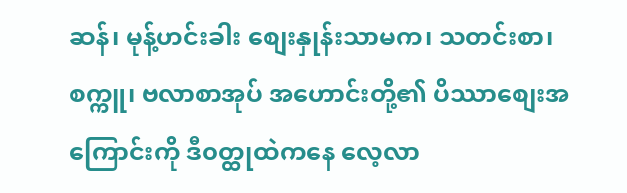ဆန်၊ မုန့်ဟင်းခါး စျေးနှုန်းသာမက၊ သတင်းစာ၊ စက္ကူ၊ ဗလာစာအုပ် အဟောင်းတို့၏ ပိဿာစျေးအကြောင်းကို ဒီ၀တ္ထုထဲကနေ လေ့လာ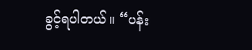ခွင့်ရပါတယ်။ “ပန်း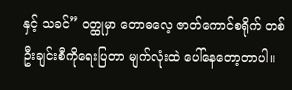နှင့် သခင်” ၀တ္ထုမှာ တောဓလေ့ ဇာတ်ကောင်စရိုက် တစ်ဦးချင်းစီကိုရေးပြတာ မျက်လုံးထဲ ပေါ်နေတော့တာပါ။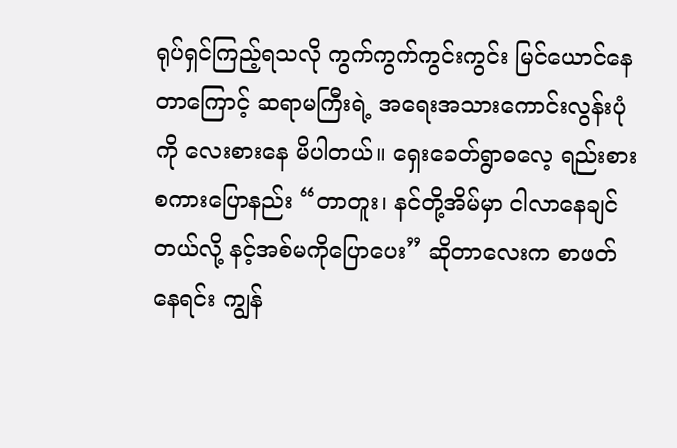ရုပ်ရှင်ကြည့်ရသလို ကွက်ကွက်ကွင်းကွင်း မြင်ယောင်နေတာကြောင့် ဆရာမကြီးရဲ့ အရေးအသားကောင်းလွန်းပုံကို လေးစားနေ မိပါတယ်။ ရှေးခေတ်ရွာဓလေ့ ရည်းစားစကားပြောနည်း “တာတူး၊ နင်တို့အိမ်မှာ ငါလာနေချင်တယ်လို့ နင့်အစ်မကိုပြောပေး” ဆိုတာလေးက စာဖတ်နေရင်း ကျွန်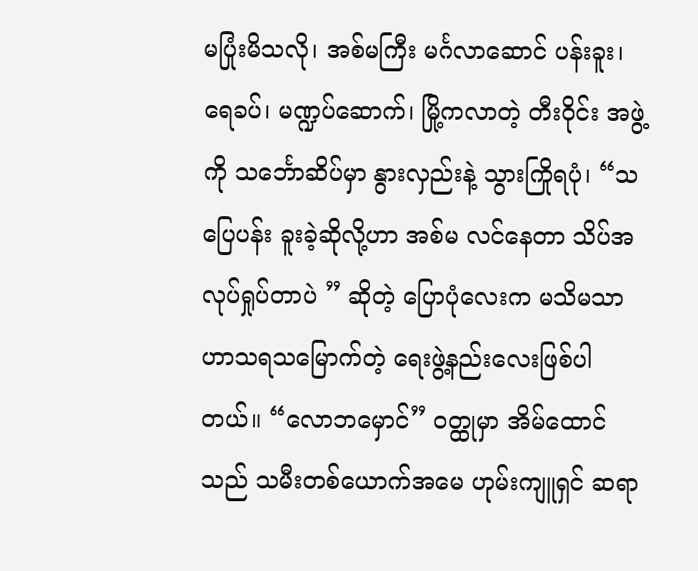မပြုံးမိသလို၊ အစ်မကြီး မင်္ဂလာဆောင် ပန်းခူး၊ ရေခပ်၊ မဏ္ဍပ်ဆောက်၊ မြို့ကလာတဲ့ တီးဝိုင်း အဖွဲ့ကို သင်္ဘောဆိပ်မှာ နွားလှည်းနဲ့ သွားကြိုရပုံ၊ “သပြေပန်း ခူးခဲ့ဆိုလို့ဟာ အစ်မ လင်နေတာ သိပ်အလုပ်ရှုပ်တာပဲ ” ဆိုတဲ့ ပြောပုံလေးက မသိမသာ ဟာသရသမြောက်တဲ့ ရေးဖွဲ့နည်းလေးဖြစ်ပါတယ်။ “လောဘမှောင်” ၀တ္ထုမှာ အိမ်ထောင်သည် သမီးတစ်ယောက်အမေ ဟုမ်းကျူရှင် ဆရာ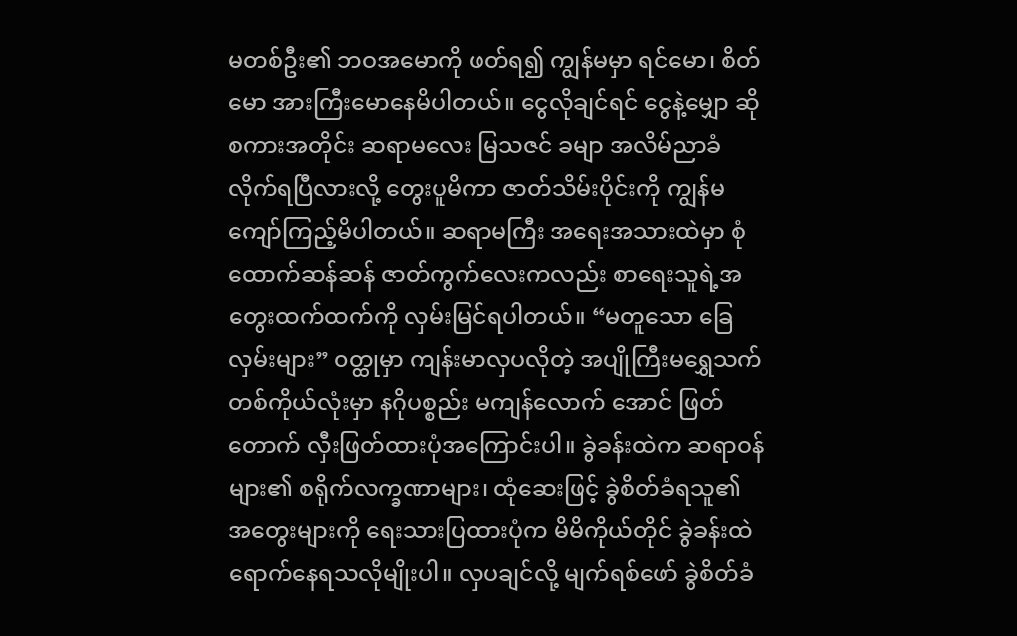မတစ်ဦး၏ ဘဝအမောကို ဖတ်ရ၍ ကျွန်မမှာ ရင်မော၊ စိတ်မော အားကြီးမောနေမိပါတယ်။ ငွေလိုချင်ရင် ငွေနဲ့မျှော ဆိုစကားအတိုင်း ဆရာမလေး မြသဇင် ခမျာ အလိမ်ညာခံလိုက်ရပြီလားလို့ တွေးပူမိကာ ဇာတ်သိမ်းပိုင်းကို ကျွန်မ ကျော်ကြည့်မိပါတယ်။ ဆရာမကြီး အရေးအသားထဲမှာ စုံထောက်ဆန်ဆန် ဇာတ်ကွက်လေးကလည်း စာရေးသူရဲ့အတွေးထက်ထက်ကို လှမ်းမြင်ရပါတယ်။ “မတူသော ခြေလှမ်းများ” ၀တ္ထုမှာ ကျန်းမာလှပလိုတဲ့ အပျိုကြီးမရွှေသက် တစ်ကိုယ်လုံးမှာ နဂိုပစ္စည်း မကျန်လောက် အောင် ဖြတ်တောက် လှီးဖြတ်ထားပုံအကြောင်းပါ။ ခွဲခန်းထဲက ဆရာဝန်များ၏ စရိုက်လက္ခဏာများ၊ ထုံဆေးဖြင့် ခွဲစိတ်ခံရသူ၏ အတွေးများကို ရေးသားပြထားပုံက မိမိကိုယ်တိုင် ခွဲခန်းထဲရောက်နေရသလိုမျိုးပါ။ လှပချင်လို့ မျက်ရစ်ဖော် ခွဲစိတ်ခံ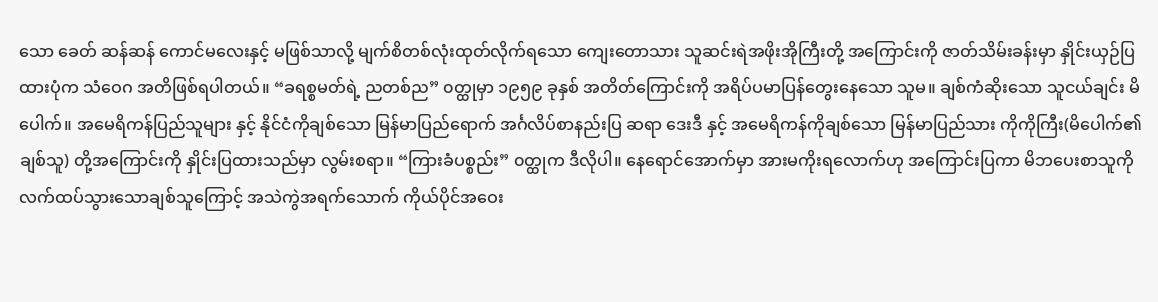သော ခေတ် ဆန်ဆန် ကောင်မလေးနှင့် မဖြစ်သာလို့ မျက်စိတစ်လုံးထုတ်လိုက်ရသော ကျေးတောသား သူဆင်းရဲအဖိုးအိုကြီးတို့ အကြောင်းကို ဇာတ်သိမ်းခန်းမှာ နှိုင်းယှဉ်ပြထားပုံက သံဝေဂ အတိဖြစ်ရပါတယ်။ “ခရစ္စမတ်ရဲ့ ညတစ်ည” ၀တ္ထုမှာ ၁၉၅၉ ခုနှစ် အတိတ်ကြောင်းကို အရိပ်ပမာပြန်တွေးနေသော သူမ။ ချစ်ကံဆိုးသော သူငယ်ချင်း မိပေါက်။ အမေရိကန်ပြည်သူများ နှင့် နိုင်ငံကိုချစ်သော မြန်မာပြည်ရောက် အင်္ဂလိပ်စာနည်းပြ ဆရာ ဒေးဒီ နှင့် အမေရိကန်ကိုချစ်သော မြန်မာပြည်သား ကိုကိုကြီး(မိပေါက်၏ ချစ်သူ) တို့အကြောင်းကို နှိုင်းပြထားသည်မှာ လွမ်းစရာ။ “ကြားခံပစ္စည်း” ၀တ္ထုက ဒီလိုပါ။ နေရောင်အောက်မှာ အားမကိုးရလောက်ဟု အကြောင်းပြကာ မိဘပေးစာသူကို လက်ထပ်သွားသောချစ်သူကြောင့် အသဲကွဲအရက်သောက် ကိုယ်ပိုင်အဝေး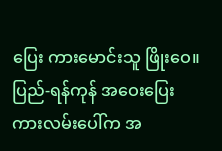ပြေး ကားမောင်းသူ ဖြိုးဝေ။ ပြည်-ရန်ကုန် အဝေးပြေး ကားလမ်းပေါ်က အ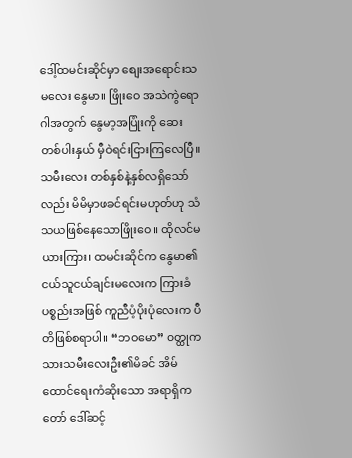ဒေါ့်ထမင်းဆိုင်မှာ စျေးအရောင်းသမလေး နွေမာ။ ဖြိုးဝေ အသဲကွဲရောဂါအတွက် နွေမာ့အပြုံးကို ဆေးတစ်ပါးနှယ် မှီဝဲရင်းငြားကြလေပြီ။ သမီးလေး တစ်နှစ်နဲ့နှစ်လရှိသော်လည်း မိမိမှာဖခင်ရင်းမဟုတ်ဟု သံသယဖြစ်နေသောဖြိုးဝေ။ ထိုလင်မယားကြား၊ ထမင်းဆိုင်က နွေမာ၏ ငယ်သူငယ်ချင်းမလေးက ကြားခံပစ္စည်းအဖြစ် ကူညီပံ့ပိုးပုံလေးက ပီတိဖြစ်စရာပါ။ “ဘဝမော” ၀တ္ထုက သားသမီးလေးဦး၏မိခင် အိမ်ထောင်ရေးကံဆိုးသော အရာရှိကတော် ဒေါ်ဆင့်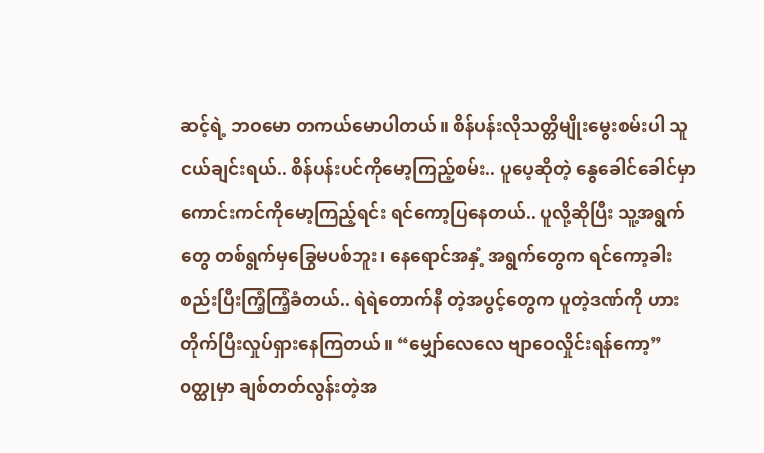ဆင့်ရဲ့ ဘဝမော တကယ်မောပါတယ်။ စိန်ပန်းလိုသတ္တိမျိုးမွေးစမ်းပါ သူငယ်ချင်းရယ်.. စိန်ပန်းပင်ကိုမော့ကြည့်စမ်း.. ပူပေ့ဆိုတဲ့ နွေခေါင်ခေါင်မှာ ကောင်းကင်ကိုမော့ကြည့်ရင်း ရင်ကော့ပြနေတယ်.. ပူလို့ဆိုပြီး သူ့အရွက်တွေ တစ်ရွက်မှခြွေမပစ်ဘူး၊ နေရောင်အနှံ့ အရွက်တွေက ရင်ကော့ခါးစည်းပြီးကြံ့ကြံ့ခံတယ်.. ရဲရဲတောက်နီ တဲ့အပွင့်တွေက ပူတဲ့ဒဏ်ကို ဟားတိုက်ပြီးလှုပ်ရှားနေကြတယ်။ “မျှော်လေလေ ဗျာဝေလှိုင်းရန်ကော့” ၀တ္ထုမှာ ချစ်တတ်လွန်းတဲ့အ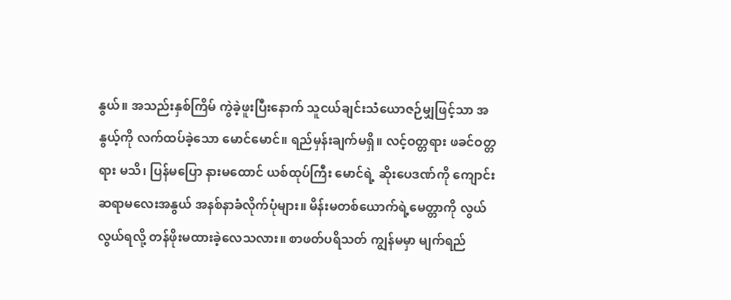နွယ်။ အသည်းနှစ်ကြိမ် ကွဲခဲ့ဖူးပြီးနောက် သူငယ်ချင်းသံယောဇဉ်မျှဖြင့်သာ အနွယ့်ကို လက်ထပ်ခဲ့သော မောင်မောင်။ ရည်မှန်းချက်မရှိ။ လင့်ဝတ္တရား ဖခင်ဝတ္တရား မသိ၊ ပြန်မပြော နားမထောင် ယစ်ထုပ်ကြီး မောင်ရဲ့ ဆိုးပေဒဏ်ကို ကျောင်းဆရာမလေးအနွယ် အနစ်နာခံလိုက်ပုံများ။ မိန်းမတစ်ယောက်ရဲ့မေတ္တာကို လွယ်လွယ်ရလို့ တန်ဖိုးမထားခဲ့လေသလား။ စာဖတ်ပရိသတ် ကျွန်မမှာ မျက်ရည်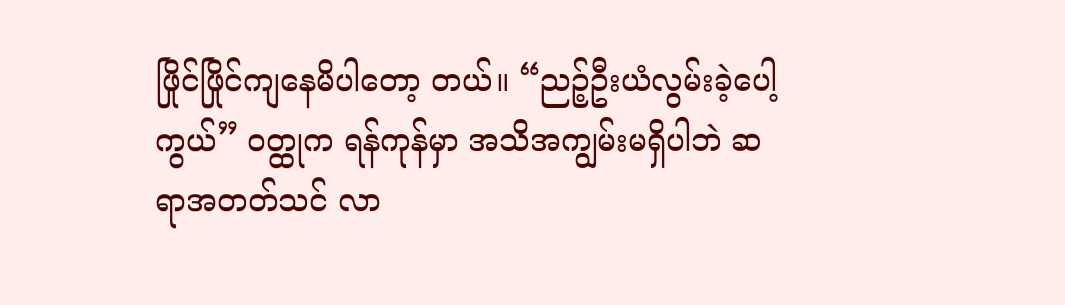ဖြိုင်ဖြိုင်ကျနေမိပါတော့ တယ်။ “ညဉ့်ဦးယံလွမ်းခဲ့ပေါ့ကွယ်” ၀တ္ထုက ရန်ကုန်မှာ အသိအကျွမ်းမရှိပါဘဲ ဆရာအတတ်သင် လာ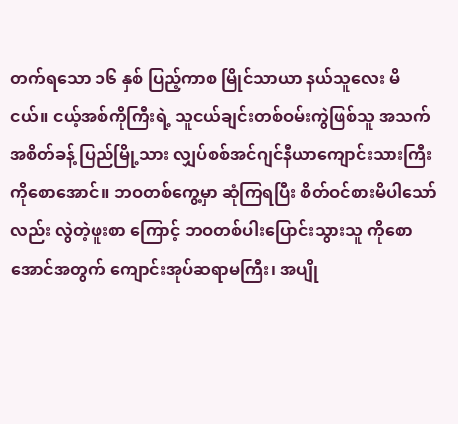တက်ရသော ၁၆ နှစ် ပြည့်ကာစ မြိုင်သာယာ နယ်သူလေး မိငယ်။ ငယ့်အစ်ကိုကြီးရဲ့ သူငယ်ချင်းတစ်ဝမ်းကွဲဖြစ်သူ အသက်အစိတ်ခန့် ပြည်မြို့သား လျှပ်စစ်အင်ဂျင်နီယာကျောင်းသားကြီး ကိုစောအောင်။ ဘဝတစ်ကွေ့မှာ ဆုံကြရပြီး စိတ်ဝင်စားမိပါသော်လည်း လွဲတဲ့ဖူးစာ ကြောင့် ဘဝတစ်ပါးပြောင်းသွားသူ ကိုစောအောင်အတွက် ကျောင်းအုပ်ဆရာမကြီး၊ အပျို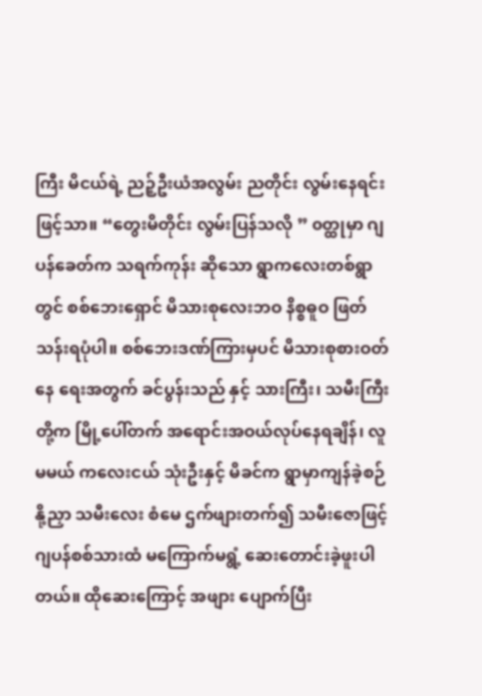ကြီး မိငယ်ရဲ့ ညဉ့်ဦးယံအလွမ်း ညတိုင်း လွမ်းနေရင်းဖြင့်သာ။ “တွေးမိတိုင်း လွမ်းပြန်သလို ” ၀တ္ထုမှာ ဂျပန်ခေတ်က သရက်ကုန်း ဆိုသော ရွာကလေးတစ်ရွာတွင် စစ်ဘေးရှောင် မိသားစုလေးဘဝ နိစ္စဓူဝ ဖြတ်သန်းရပုံပါ။ စစ်ဘေးဒဏ်ကြားမှပင် မိသားစုစားဝတ်နေ ရေးအတွက် ခင်ပွန်းသည် နှင့် သားကြီး၊ သမီးကြီးတို့က မြို့ပေါ်တက် အရောင်းအဝယ်လုပ်နေရချိန်၊ လူမမယ် ကလေးငယ် သုံးဦးနှင့် မိခင်က ရွာမှာကျန်ခဲ့စဉ် နို့ညှာ သမီးလေး စံမေ ဌက်ဖျားတက်၍ သမီးဇောဖြင့် ဂျပန်စစ်သားထံ မကြောက်မရွံ့ ဆေးတောင်းခဲ့ဖူးပါတယ်။ ထိုဆေးကြောင့် အဖျား ပျောက်ပြီး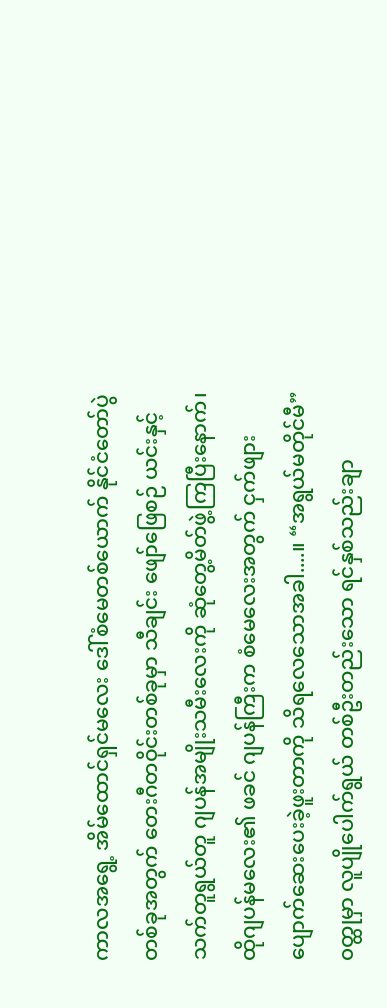ကာလအရွေ့ အိမ်ထောင်ရှင်မလေး ဒေါ်စံမေတစ်ယောက် နိုင်ငံတော်ပွဲတစ်ခုအတွက် တေးဂီတဝိုင်းတစ်ခုမှာ သီချင်း ဖျော်ဖြေစဉ် ယင်းနှင့်သက်တူရွယ်တူ ဂျပန်အမျိုးသမီးလေးကို ဆုံတွေ့မိတ်ဖွဲ့ကြပြီးနောက်၊ ထိုဂျပန်မလေး၏ ဖခင် ဂျပန်ကြီးက စံမေလေးအတွက် ငှက်ဖျားပျောက်ဆေးပေးခဲ့ဖူးတာကို သိရလေသောအခါ....။ “အရွယ်မတိုင်မီ” ၀တ္ထုမှာ လူပျိုပေါက်ရွယ် တစ်ဦးတည်းသော ရင်နှစ်သည်းချာ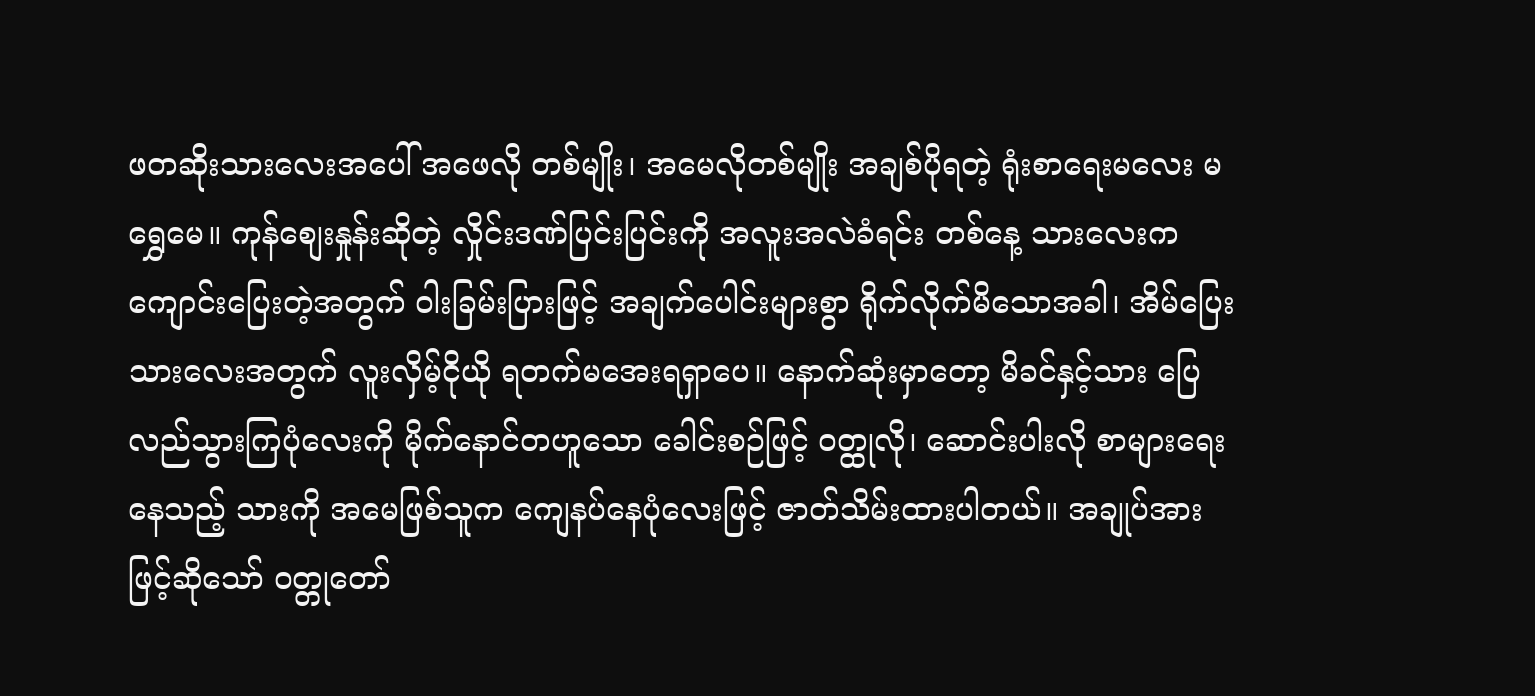ဖတဆိုးသားလေးအပေါ် အဖေလို တစ်မျိုး၊ အမေလိုတစ်မျိုး အချစ်ပိုရတဲ့ ရုံးစာရေးမလေး မရွှေမေ။ ကုန်စျေးနှုန်းဆိုတဲ့ လှိုင်းဒဏ်ပြင်းပြင်းကို အလူးအလဲခံရင်း တစ်နေ့ သားလေးက ကျောင်းပြေးတဲ့အတွက် ဝါးခြမ်းပြားဖြင့် အချက်ပေါင်းများစွာ ရိုက်လိုက်မိသောအခါ၊ အိမ်ပြေး သားလေးအတွက် လူးလှိမ့်ငိုယို ရတက်မအေးရရှာပေ။ နောက်ဆုံးမှာတော့ မိခင်နှင့်သား ပြေလည်သွားကြပုံလေးကို မိုက်နောင်တဟူသော ခေါင်းစဉ်ဖြင့် ၀တ္ထုလို၊ ဆောင်းပါးလို စာများရေးနေသည့် သားကို အမေဖြစ်သူက ကျေနပ်နေပုံလေးဖြင့် ဇာတ်သိမ်းထားပါတယ်။ အချုပ်အားဖြင့်ဆိုသော် ၀တ္တုတော်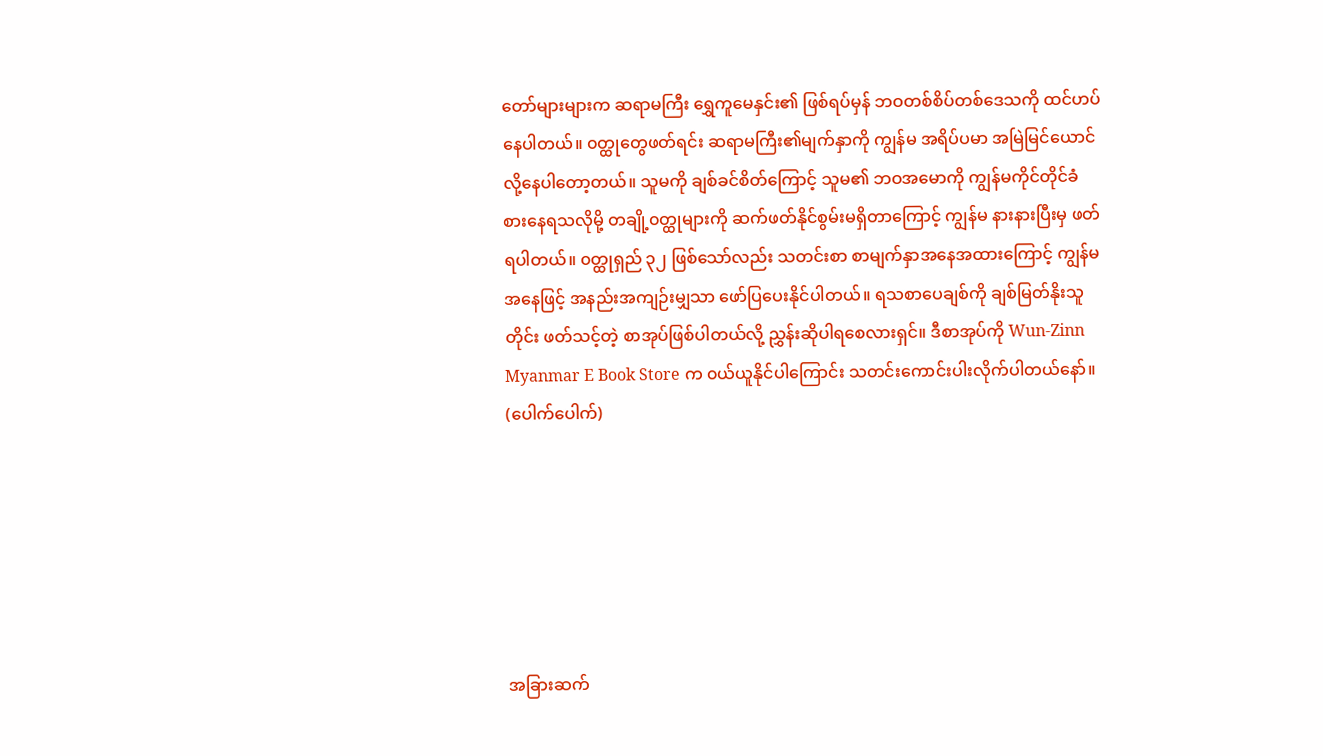တော်များများက ဆရာမကြီး ရွှေကူမေနှင်း၏ ဖြစ်ရပ်မှန် ဘဝတစ်စိပ်တစ်ဒေသကို ထင်ဟပ်နေပါတယ်။ ၀တ္ထုတွေဖတ်ရင်း ဆရာမကြီး၏မျက်နှာကို ကျွန်မ အရိပ်ပမာ အမြဲမြင်ယောင်လို့နေပါတော့တယ်။ သူမကို ချစ်ခင်စိတ်ကြောင့် သူမ၏ ဘဝအမောကို ကျွန်မကိုင်တိုင်ခံစားနေရသလိုမို့ တချို့၀တ္ထုများကို ဆက်ဖတ်နိုင်စွမ်းမရှိတာကြောင့် ကျွန်မ နားနားပြီးမှ ဖတ်ရပါတယ်။ ၀တ္ထုရှည် ၃၂ ဖြစ်သော်လည်း သတင်းစာ စာမျက်နှာအနေအထားကြောင့် ကျွန်မအနေဖြင့် အနည်းအကျဉ်းမျှသာ ဖော်ပြပေးနိုင်ပါတယ်။ ရသစာပေချစ်ကို ချစ်မြတ်နိုးသူတိုင်း ဖတ်သင့်တဲ့ စာအုပ်ဖြစ်ပါတယ်လို့ ညွှန်းဆိုပါရစေလားရှင်။ ဒီစာအုပ်ကို Wun-Zinn Myanmar E Book Store က ၀ယ်ယူနိုင်ပါကြောင်း သတင်းကောင်းပါးလိုက်ပါတယ်နော်။ (ပေါက်ပေါက်)






အခြားဆက်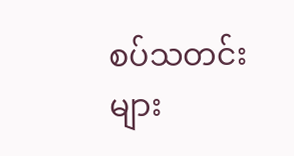စပ်သတင်းများ